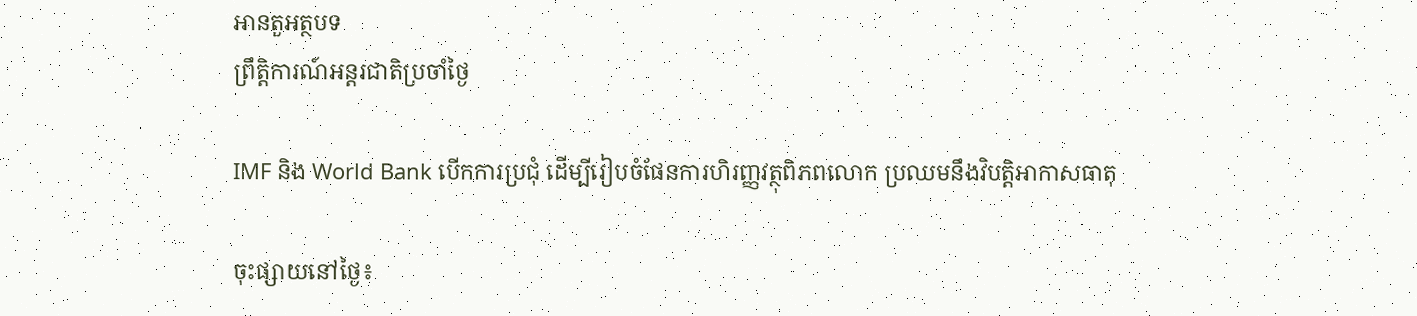អានតួអត្ថបទ
ព្រឹត្តិការណ៍អន្តរជាតិប្រចាំថ្ងៃ

IMF និង World Bank បើកការប្រជុំ ដើម្បីរៀបចំផែនការហិរញ្ញវត្ថុពិភពលោក ប្រឈមនឹងវិបត្តិអាកាសធាតុ

ចុះផ្សាយនៅថ្ងៃ៖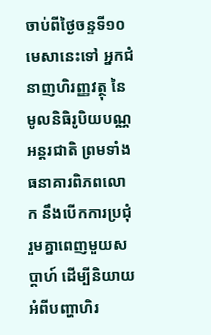ចាប់ពីថ្ងៃចន្ទទី១០មេសានេះទៅ អ្នកជំនាញហិរញ្ញវត្ថុ នៃមូលនិធិរូបិយបណ្ណអន្តរជាតិ ព្រមទាំងធនាគារពិភពលោក នឹងបើកការប្រជុំរួមគ្នាពេញមួយសប្តាហ៍ ដើម្បីនិយាយអំពីបញ្ហាហិរ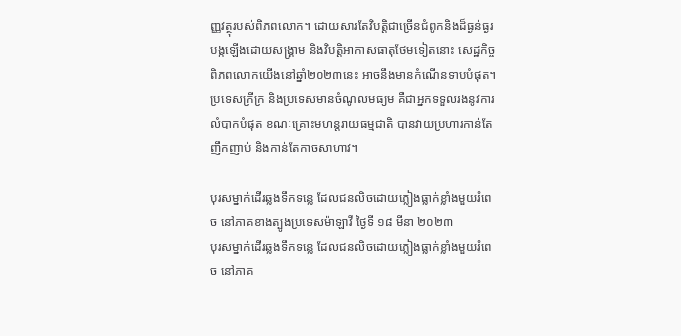ញ្ញវត្ថុរបស់ពិភពលោក។ ដោយសារតែវិបត្តិជាច្រើនជំពូកនិងដ៏ធ្ងន់ធ្ងរ បង្កឡើងដោយសង្គ្រាម និងវិបត្តិអាកាសធាតុថែមទៀតនោះ សេដ្ឋកិច្ចពិភពលោកយើងនៅឆ្នាំ២០២៣នេះ អាចនឹងមានកំណើនទាបបំផុត។ ប្រទេសក្រីក្រ និងប្រទេសមានចំណូលមធ្យម គឺជាអ្នកទទួលរងនូវការលំបាកបំផុត ខណៈគ្រោះមហន្តរាយធម្មជាតិ បានវាយប្រហារកាន់តែញឹកញាប់ និងកាន់តែកាចសាហាវ។

បុរសម្នាក់ដើរឆ្លងទឹកទន្លេ ដែលជនលិចដោយភ្លៀងធ្លាក់ខ្លាំងមួយរំពេច នៅភាគខាងត្បូងប្រទេសម៉ាឡាវី ថ្ងៃទី ១៨ មីនា ២០២៣
បុរសម្នាក់ដើរឆ្លងទឹកទន្លេ ដែលជនលិចដោយភ្លៀងធ្លាក់ខ្លាំងមួយរំពេច នៅភាគ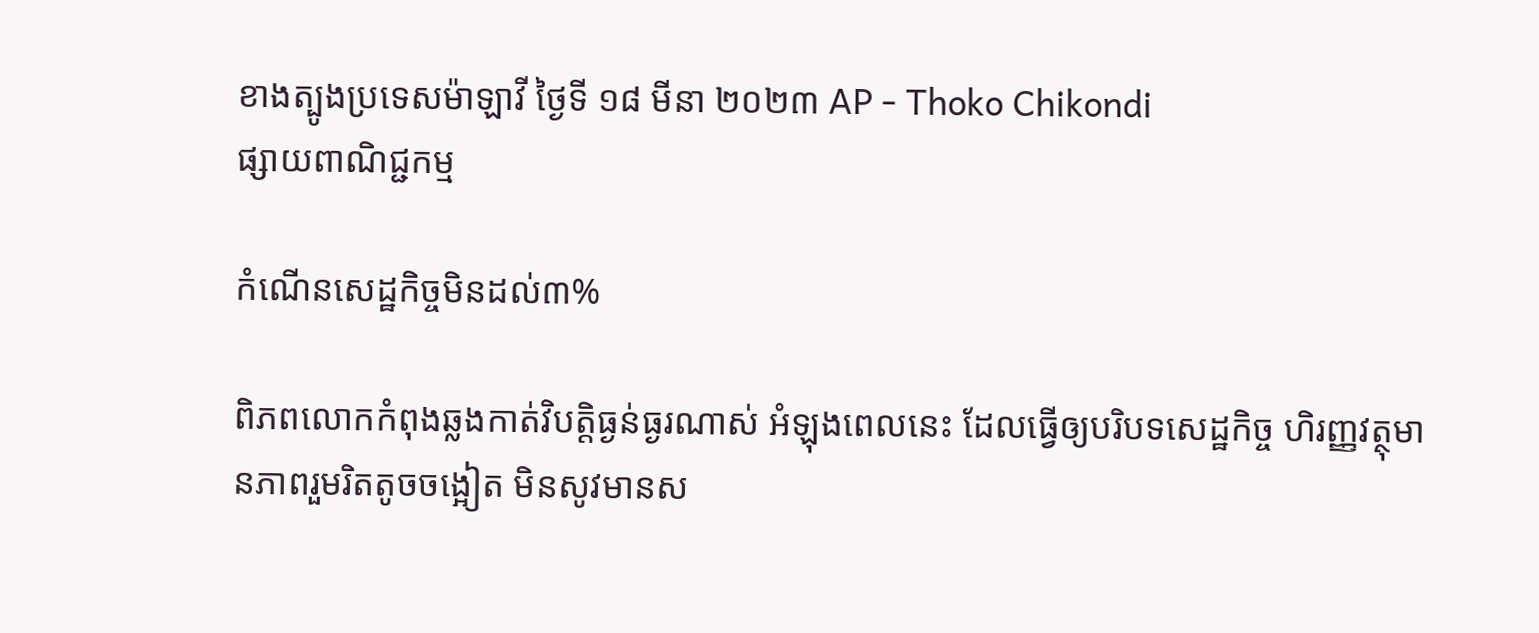ខាងត្បូងប្រទេសម៉ាឡាវី ថ្ងៃទី ១៨ មីនា ២០២៣ AP - Thoko Chikondi
ផ្សាយពាណិជ្ជកម្ម

កំណើនសេដ្ឋកិច្ចមិនដល់៣%

ពិភពលោកកំពុងឆ្លងកាត់វិបត្តិធ្ងន់ធ្ងរណាស់ អំឡុងពេលនេះ ដែលធ្វើឲ្យបរិបទសេដ្ឋកិច្ច ហិរញ្ញវត្ថុមានភាពរួមរិតតូចចង្អៀត មិនសូវមានស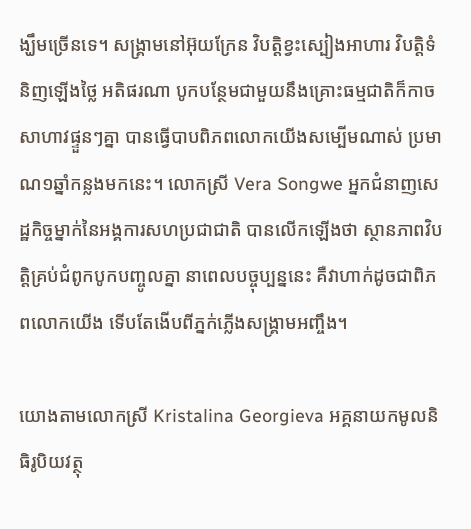ង្ឃឹមច្រើនទេ។ សង្គ្រាមនៅអ៊ុយក្រែន វិបត្តិខ្វះស្បៀងអាហារ វិបត្តិទំនិញឡើងថ្លៃ អតិផរណា បូកបន្ថែមជាមួយនឹងគ្រោះធម្មជាតិក៏កាចសាហាវផ្ទួនៗគ្នា បានធ្វើបាបពិភពលោកយើងសម្បើមណាស់ ប្រមាណ១ឆ្នាំកន្លងមកនេះ។ លោកស្រី Vera Songwe អ្នកជំនាញសេដ្ឋកិច្ចម្នាក់នៃអង្គការសហប្រជាជាតិ បានលើកឡើងថា ស្ថានភាពវិបត្តិគ្រប់ជំពូកបូកបញ្ចូលគ្នា នាពេលបច្ចុប្បន្ននេះ គឺវាហាក់ដូចជាពិភពលោកយើង ទើបតែងើបពីភ្នក់ភ្លើងសង្គ្រាមអញ្ចឹង។

យោងតាមលោកស្រី Kristalina Georgieva អគ្គនាយកមូលនិធិរូបិយវត្ថុ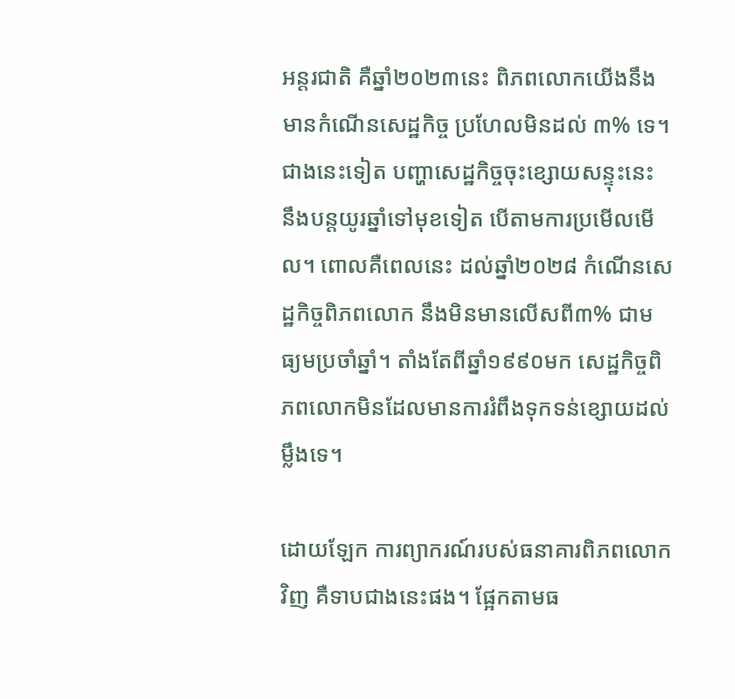អន្តរជាតិ គឺឆ្នាំ២០២៣នេះ ពិភពលោកយើងនឹងមានកំណើនសេដ្ឋកិច្ច ប្រហែលមិនដល់ ៣% ទេ។ ជាងនេះទៀត បញ្ហាសេដ្ឋកិច្ចចុះខ្សោយសន្ទុះនេះ នឹងបន្តយូរឆ្នាំទៅមុខទៀត បើតាមការប្រមើលមើល។ ពោលគឺពេលនេះ ដល់ឆ្នាំ២០២៨ កំណើនសេដ្ឋកិច្ចពិភពលោក នឹងមិនមានលើសពី៣% ជាមធ្យមប្រចាំឆ្នាំ។ តាំងតែពីឆ្នាំ១៩៩០មក សេដ្ឋកិច្ចពិភពលោកមិនដែលមានការរំពឹងទុកទន់ខ្សោយដល់ម្លឹងទេ។

ដោយឡែក ការព្យាករណ៍របស់ធនាគារពិភពលោកវិញ គឺទាបជាងនេះផង។ ផ្អែកតាមធ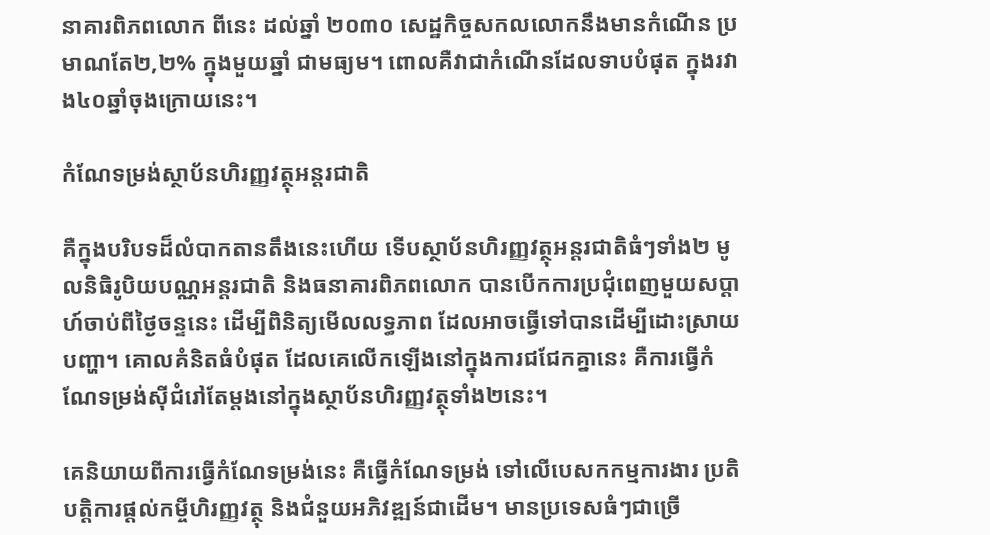នាគារពិភពលោក ពីនេះ ដល់ឆ្នាំ ២០៣០ សេដ្ឋកិច្ចសកលលោកនឹងមានកំណើន ប្រមាណតែ២,២% ក្នុងមួយឆ្នាំ ជាមធ្យម។ ពោលគឺវាជាកំណើនដែលទាបបំផុត ក្នុងរវាង៤០ឆ្នាំចុងក្រោយនេះ។

កំណែទម្រង់ស្ថាប័នហិរញ្ញវត្ថុអន្តរជាតិ

គឺក្នុងបរិបទដ៏លំបាកតានតឹងនេះហើយ ទើបស្ថាប័នហិរញ្ញវត្ថុអន្តរជាតិធំៗទាំង២ មូលនិធិរូបិយបណ្ណអន្តរជាតិ និងធនាគារពិភពលោក បានបើកការប្រជុំពេញមួយសប្តាហ៍ចាប់ពីថ្ងៃចន្ទនេះ ដើម្បីពិនិត្យមើលលទ្ធភាព ដែលអាចធ្វើទៅបានដើម្បីដោះស្រាយបញ្ហា។ គោលគំនិតធំបំផុត ដែលគេលើកឡើងនៅក្នុងការជជែកគ្នានេះ គឺការធ្វើកំណែទម្រង់ស៊ីជំរៅតែម្តងនៅក្នុងស្ថាប័នហិរញ្ញវត្ថុទាំង២នេះ។

គេនិយាយពីការធ្វើកំណែទម្រង់នេះ គឺធ្វើកំណែទម្រង់ ទៅលើបេសកកម្មការងារ ប្រតិបតិ្តការផ្តល់កម្ចីហិរញ្ញវត្ថុ និងជំនួយអភិវឌ្ឍន៍ជាដើម។ មានប្រទេសធំៗជាច្រើ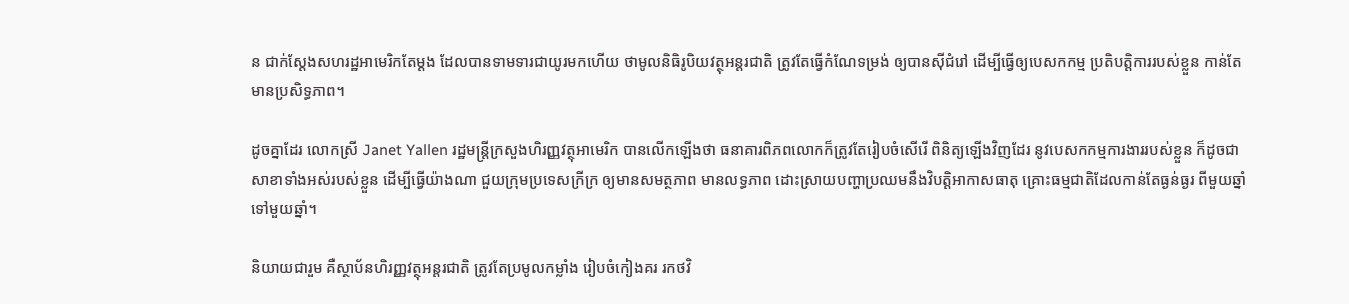ន ជាក់ស្តែងសហរដ្ឋអាមេរិកតែម្តង ដែលបានទាមទារជាយូរមកហើយ ថាមូលនិធិរូបិយវត្ថុអន្តរជាតិ ត្រូវតែធ្វើកំណែទម្រង់ ឲ្យបានស៊ីជំរៅ ដើម្បីធ្វើឲ្យបេសកកម្ម ប្រតិបត្តិការរបស់ខ្លួន កាន់តែមានប្រសិទ្ធភាព។

ដូចគ្នាដែរ លោកស្រី Janet Yallen រដ្ឋមន្ត្រីក្រសួងហិរញ្ញវត្ថុអាមេរិក បានលើកឡើងថា ធនាគារពិភពលោកក៏ត្រូវតែរៀបចំសើរើ ពិនិត្យឡើងវិញដែរ នូវបេសកកម្មការងាររបស់ខ្លួន ក៏ដូចជាសាខាទាំងអស់របស់ខ្លួន ដើម្បីធ្វើយ៉ាងណា ជួយក្រុមប្រទេសក្រីក្រ ឲ្យមានសមត្ថភាព មានលទ្ធភាព ដោះស្រាយបញ្ហាប្រឈមនឹងវិបត្តិអាកាសធាតុ គ្រោះធម្មជាតិដែលកាន់តែធ្ងន់ធ្ងរ ពីមួយឆ្នាំទៅមួយឆ្នាំ។

និយាយជារួម គឺស្ថាប័នហិរញ្ញវត្ថុអន្តរជាតិ ត្រូវតែប្រមូលកម្លាំង រៀបចំកៀងគរ រកថវិ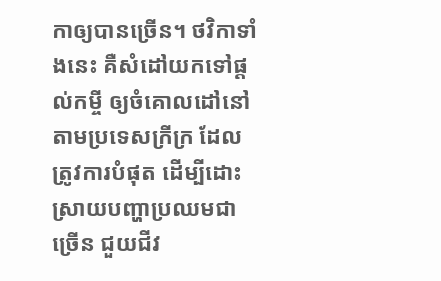កាឲ្យបានច្រើន។ ថវិកាទាំងនេះ គឺសំដៅយកទៅផ្តល់កម្ចី ឲ្យចំគោលដៅនៅតាមប្រទេសក្រីក្រ ដែលត្រូវការបំផុត ដើម្បីដោះស្រាយបញ្ហាប្រឈមជាច្រើន ជួយជីវ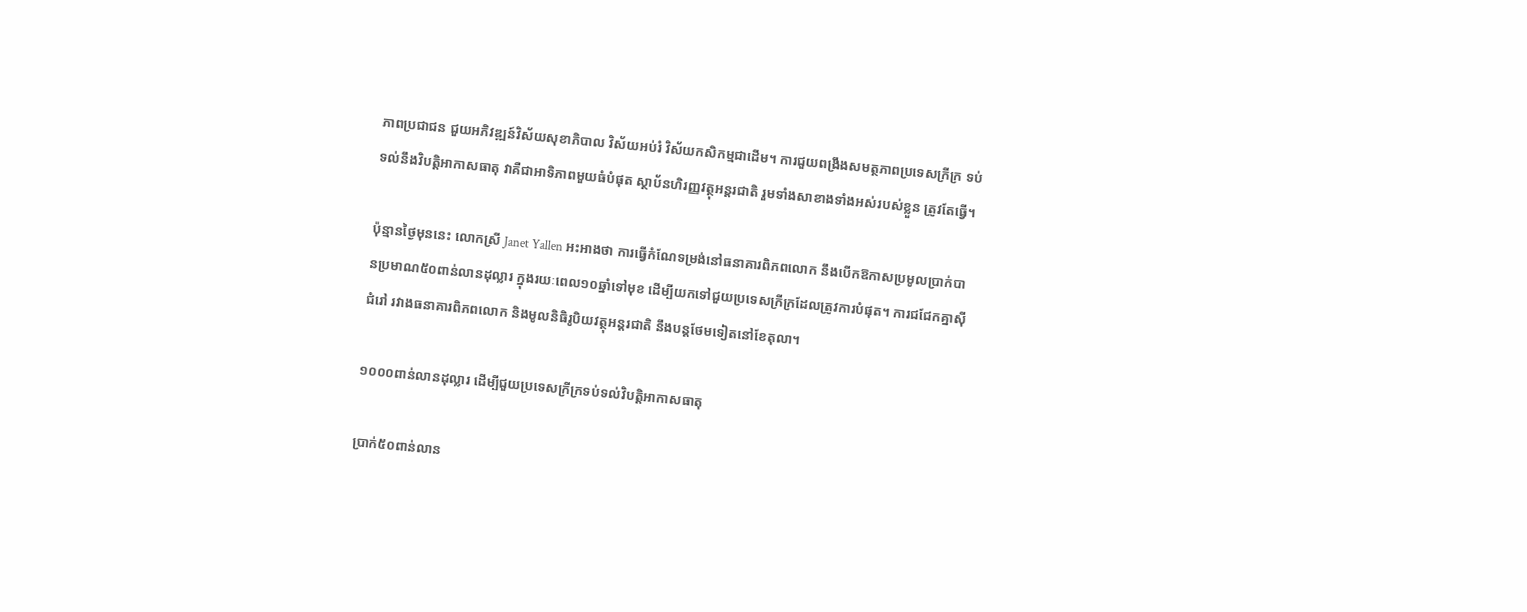ភាពប្រជាជន ជួយអភិវឌ្ឍន៍វិស័យសុខាភិបាល វិស័យអប់រំ វិស័យកសិកម្មជាដើម។ ការជួយពង្រឹងសមត្ថភាពប្រទេសក្រីក្រ ទប់ទល់នឹងវិបត្តិអាកាសធាតុ វាគឺជាអាទិភាពមួយធំបំផុត ស្ថាប័នហិរញ្ញវត្ថុអន្តរជាតិ រួមទាំងសាខាងទាំងអស់របស់ខ្លួន ត្រូវតែធ្វើ។

ប៉ុន្មានថ្ងៃមុននេះ លោកស្រី Janet Yallen អះអាងថា ការធ្វើកំណែទម្រង់នៅធនាគារពិភពលោក នឹងបើកឱកាសប្រមូលប្រាក់បានប្រមាណ៥០ពាន់លានដុល្លារ ក្នុងរយៈពេល១០ឆ្នាំទៅមុខ ដើម្បីយកទៅជួយប្រទេសក្រីក្រដែលត្រូវការបំផុត។ ការជជែកគ្នាស៊ីជំរៅ រវាងធនាគារពិភពលោក និងមូលនិធិរូបិយវត្ថុអន្តរជាតិ នឹងបន្តថែមទៀតនៅខែតុលា។

១០០០ពាន់លានដុល្លារ ដើម្បីជួយប្រទេសក្រីក្រទប់ទល់វិបត្តិអាកាសធាតុ

ប្រាក់៥០ពាន់លាន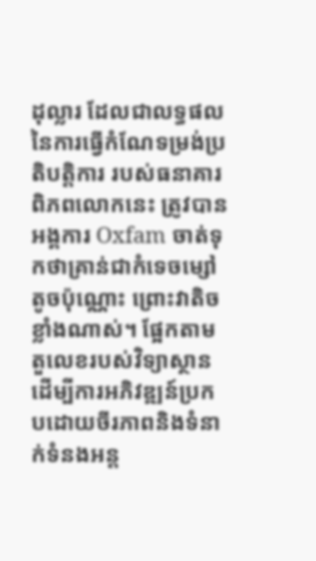ដុល្លារ ដែលជាលទ្ធផលនៃការធ្វើកំណែទម្រង់ប្រតិបត្តិការ របស់ធនាគារពិភពលោកនេះ ត្រូវបានអង្គការ Oxfam ចាត់ទុកថាគ្រាន់ជាកំទេចម្សៅតូចប៉ុណ្ណោះ ព្រោះវាតិចខ្លាំងណាស់។ ផ្អែកតាមតួលេខរបស់វិទ្យាស្ថាន ដើម្បីការអភិវឌ្ឍន៍ប្រកបដោយចីរភាពនិងទំនាក់ទំនងអន្ត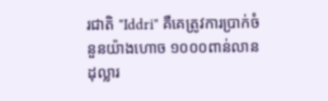រជាតិ "Iddri" គឺគេត្រូវការប្រាក់ចំនួនយ៉ាងហោច ១០០០ពាន់លានដុល្លារ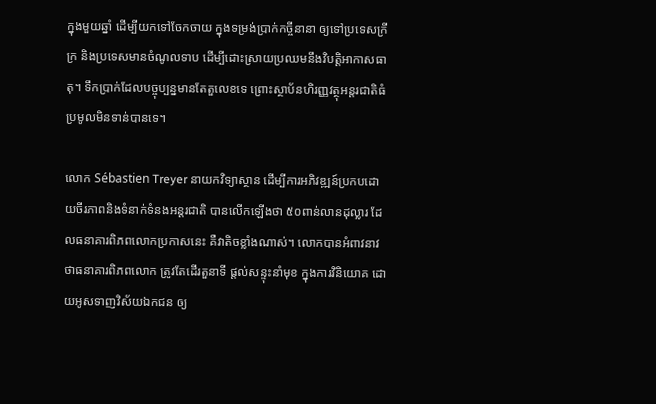ក្នុងមួយឆ្នាំ ដើម្បីយកទៅចែកចាយ ក្នុងទម្រង់ប្រាក់កច្ចីនានា ឲ្យទៅប្រទេសក្រីក្រ និងប្រទេសមានចំណូលទាប ដើម្បីដោះស្រាយប្រឈមនឹងវិបត្តិអាកាសធាតុ។ ទឹកប្រាក់ដែលបច្ចុប្បន្នមានតែតួលេខទេ ព្រោះស្ថាប័នហិរញ្ញវត្ថុអន្តរជាតិធំ ប្រមូលមិនទាន់បានទេ។

លោក Sébastien Treyer នាយកវិទ្យាស្ថាន ដើម្បីការអភិវឌ្ឍន៍ប្រកបដោយចីរភាពនិងទំនាក់ទំនងអន្តរជាតិ បានលើកឡើងថា ៥០ពាន់លានដុល្លារ ដែលធនាគារពិភពលោកប្រកាសនេះ គឺវាតិចខ្លាំងណាស់។ លោកបានអំពាវនាវ ថាធនាគារពិភពលោក ត្រូវតែដើរតួនាទី ផ្តល់សន្ទុះនាំមុខ ក្នុងការវិនិយោគ ដោយអូសទាញវិស័យឯកជន ឲ្យ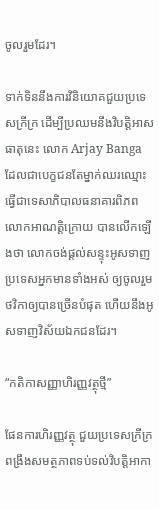ចូលរួមដែរ។

ទាក់ទិននឹងការវិនិយោគជួយប្រទេសក្រីក្រ ដើម្បីប្រឈមនឹងវិបត្តិអាសធាតុនេះ លោក Arjay Banga ដែលជាបេក្ខជនតែម្នាក់ឈរឈ្មោះធ្វើជាទេសាភិបាលធនាគារពិភពលោកអាណត្តិក្រោយ បានលើកឡើងថា លោកចង់ផ្តល់សន្ទុះអូសទាញប្រទេសអ្នកមានទាំងអស់ ឲ្យចូលរួមថវិកាឲ្យបានច្រើនបំផុត ហើយនឹងអូសទាញវិស័យឯកជនដែរ។

“កតិកាសញ្ញាហិរញ្ញវត្ថុថ្មី”

ផែនការហិរញ្ញវត្ថុ ជួយប្រទេសក្រីក្រ ពង្រឹងសមត្ថភាពទប់ទល់វិបត្តិអាកា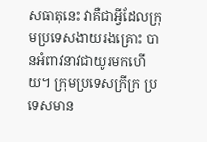សធាតុនេះ វាគឺជាអ្វីដែលក្រុមប្រទេសងាយរងគ្រោះ បានអំពាវនាវជាយូរមកហើយ។ ក្រុមប្រទេសក្រីក្រ ប្រទេសមាន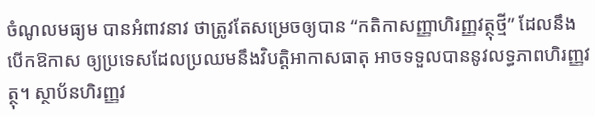ចំណូលមធ្យម បានអំពាវនាវ ថាត្រូវតែសម្រេចឲ្យបាន “កតិកាសញ្ញាហិរញ្ញវត្ថុថ្មី” ដែលនឹងបើកឱកាស ឲ្យប្រទេសដែលប្រឈមនឹងវិបត្តិអាកាសធាតុ អាចទទួលបាននូវលទ្ធភាពហិរញ្ញវត្ថុ។ ស្ថាប័នហិរញ្ញវ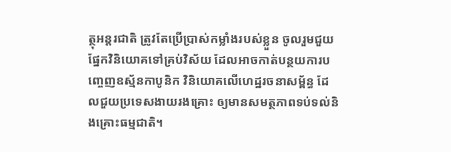ត្ថុអន្តរជាតិ ត្រូវតែប្រើប្រាស់កម្លាំងរបស់ខ្លួន ចូលរួមជួយផ្នែកវិនិយោគទៅគ្រប់វិស័យ ដែលអាចកាត់បន្ថយការបញ្ចេញឧស្ម័នកាបូនិក វិនិយោគលើហេដ្ឋរចនាសម្ព័ន្ធ ដែលជួយប្រទេសងាយរងគ្រោះ ឲ្យមានសមត្ថភាពទប់ទល់និងគ្រោះធម្មជាតិ។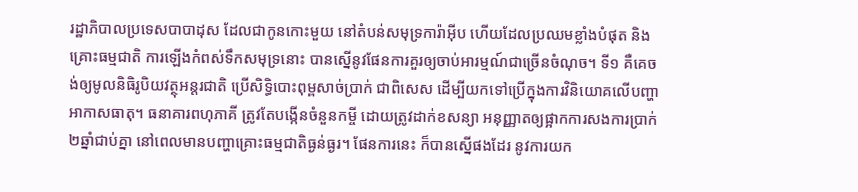រដ្ឋាភិបាលប្រទេសបាបាដុស ដែលជាកូនកោះមួយ នៅតំបន់សមុទ្រការ៉ាអ៊ីប ហើយដែលប្រឈមខ្លាំងបំផុត និងគ្រោះធម្មជាតិ ការឡើងកំពស់ទឹកសមុទ្រនោះ បានស្នើនូវផែនការគួរឲ្យចាប់អារម្មណ៍ជាច្រើនចំណុច។ ទី១ គឺគេចង់ឲ្យមូលនិធិរូបិយវត្ថុអន្តរជាតិ ប្រើសិទ្ធិបោះពុម្ពសាច់ប្រាក់ ជាពិសេស ដើម្បីយកទៅប្រើក្នុងការវិនិយោគលើបញ្ហាអាកាសធាតុ។ ធនាគារពហុភាគី ត្រូវតែបង្កើនចំនួនកម្ចី ដោយត្រូវដាក់ខសន្យា អនុញ្ញាតឲ្យផ្អាកការសងការប្រាក់២ឆ្នាំជាប់គ្នា នៅពេលមានបញ្ហាគ្រោះធម្មជាតិធ្ងន់ធ្ងរ។ ផែនការនេះ ក៏បានស្នើផងដែរ នូវការយក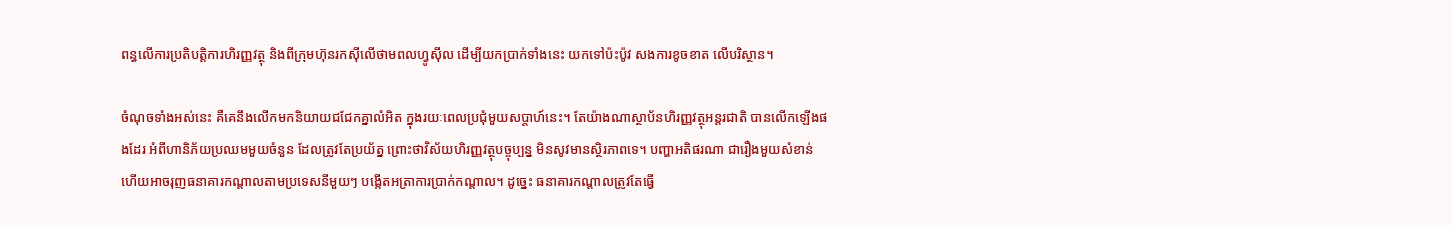ពន្ធលើការប្រតិបត្តិការហិរញ្ញវត្ថុ និងពីក្រុមហ៊ុនរកស៊ីលើថាមពលហ្វូស៊ីល ដើម្បីយកប្រាក់ទាំងនេះ យកទៅប៉ះប៉ូវ សងការខូចខាត លើបរិស្ថាន។

ចំណុចទាំងអស់នេះ គឺគេនឹងលើកមកនិយាយជជែកគ្នាលំអិត ក្នុងរយៈពេលប្រជុំមួយសប្តាហ៍នេះ។ តែយ៉ាងណាស្ថាប័នហិរញ្ញវត្ថុអន្តរជាតិ បានលើកឡើងផងដែរ អំពីហានិភ័យប្រឈមមួយចំនួន ដែលត្រូវតែប្រយ័ត្ន ព្រោះថាវិស័យហិរញ្ញវត្ថុបច្ចុប្បន្ន មិនសូវមានស្ថិរភាពទេ។ បញ្ហាអតិផរណា ជារឿងមួយសំខាន់ ហើយអាចរុញធនាគារកណ្តាលតាមប្រទេសនីមួយៗ បង្កើតអត្រាការប្រាក់កណ្តាល។ ដូច្នេះ ធនាគារកណ្តាលត្រូវតែធ្វើ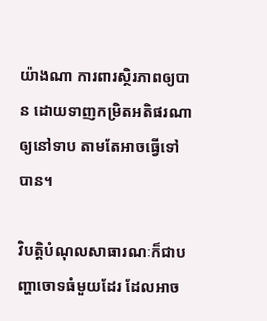យ៉ាងណា ការពារស្ថិរភាពឲ្យបាន ដោយទាញកម្រិតអតិផរណាឲ្យនៅទាប តាមតែអាចធ្វើទៅបាន។

វិបត្តិបំណុលសាធារណៈក៏ជាបញ្ហាចោទធំមួយដែរ ដែលអាច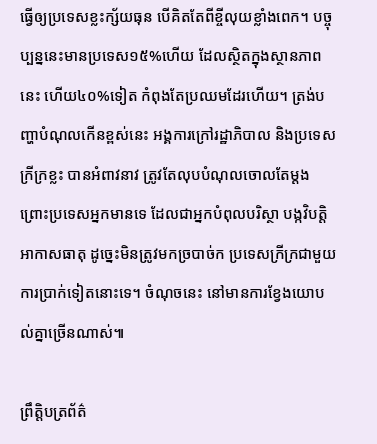ធ្វើឲ្យប្រទេសខ្លះក្ស័យធុន បើគិតតែពីខ្ចីលុយខ្លាំងពេក។ បច្ចុប្បន្ននេះមានប្រទេស១៥%ហើយ ដែលស្ថិតក្នុងស្ថានភាពនេះ ហើយ៤០%ទៀត កំពុងតែប្រឈមដែរហើយ។ ត្រង់បញ្ហាបំណុលកើនខ្ពស់នេះ អង្គការក្រៅរដ្ឋាភិបាល និងប្រទេសក្រីក្រខ្លះ បានអំពាវនាវ ត្រូវតែលុបបំណុលចោលតែម្តង ព្រោះប្រទេសអ្នកមានទេ ដែលជាអ្នកបំពុលបរិស្ថា បង្កវិបត្តិអាកាសធាតុ ដូច្នេះមិនត្រូវមកច្របាច់ក ប្រទេសក្រីក្រជាមួយការប្រាក់ទៀតនោះទេ។ ចំណុចនេះ នៅមានការខ្វែងយោបល់គ្នាច្រើនណាស់៕

ព្រឹត្តិបត្រព័ត៌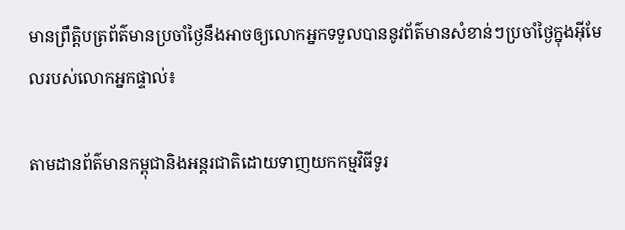មានព្រឹត្តិបត្រព័ត៌មានប្រចាំថ្ងៃនឹងអាចឲ្យលោកអ្នកទទួលបាននូវព័ត៌មានសំខាន់ៗប្រចាំថ្ងៃក្នុងអ៊ីមែលរបស់លោកអ្នកផ្ទាល់៖

តាមដានព័ត៌មានកម្ពុជានិងអន្តរជាតិដោយទាញយកកម្មវិធីទូរ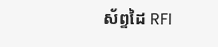ស័ព្ទដៃ RFI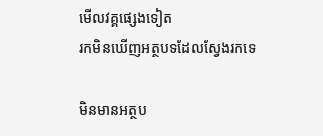មើលវគ្គផ្សេងទៀត
រកមិនឃើញអត្ថបទដែលស្វែងរកទេ

មិនមានអត្ថប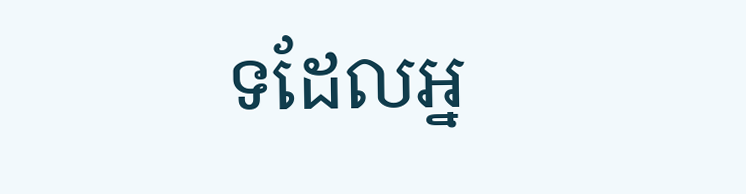ទដែលអ្ន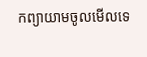កព្យាយាមចូលមើលទេ